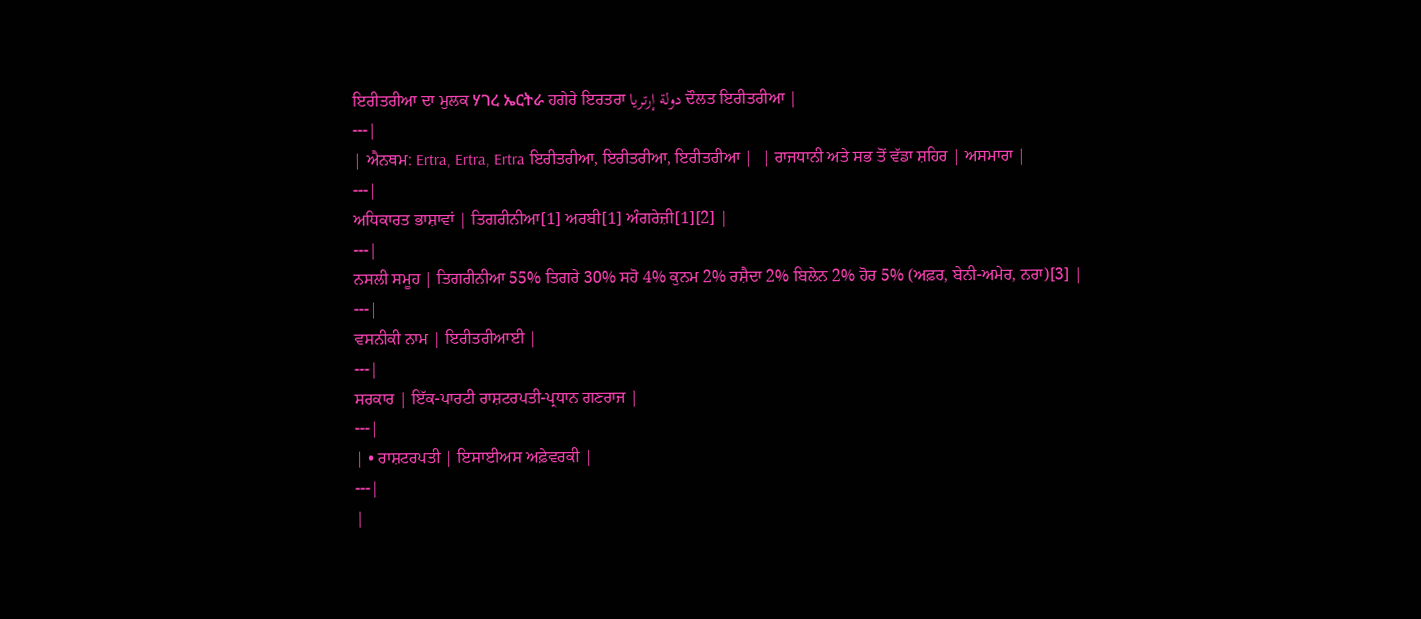ਇਰੀਤਰੀਆ ਦਾ ਮੁਲਕ ሃገረ ኤርትራ ਹਗੇਰੇ ਇਰਤਰਾ دولة إرتريا ਦੌਲਤ ਇਰੀਤਰੀਆ |
---|
| ਐਨਥਮ: Ertra, Ertra, Ertra ਇਰੀਤਰੀਆ, ਇਰੀਤਰੀਆ, ਇਰੀਤਰੀਆ |  | ਰਾਜਧਾਨੀ ਅਤੇ ਸਭ ਤੋਂ ਵੱਡਾ ਸ਼ਹਿਰ | ਅਸਮਾਰਾ |
---|
ਅਧਿਕਾਰਤ ਭਾਸ਼ਾਵਾਂ | ਤਿਗਰੀਨੀਆ[1] ਅਰਬੀ[1] ਅੰਗਰੇਜ਼ੀ[1][2] |
---|
ਨਸਲੀ ਸਮੂਹ | ਤਿਗਰੀਨੀਆ 55% ਤਿਗਰੇ 30% ਸਹੋ 4% ਕੁਨਮ 2% ਰਸ਼ੈਦਾ 2% ਬਿਲੇਨ 2% ਹੋਰ 5% (ਅਫ਼ਰ, ਬੇਨੀ-ਅਮੇਰ, ਨਰਾ)[3] |
---|
ਵਸਨੀਕੀ ਨਾਮ | ਇਰੀਤਰੀਆਈ |
---|
ਸਰਕਾਰ | ਇੱਕ-ਪਾਰਟੀ ਰਾਸ਼ਟਰਪਤੀ-ਪ੍ਰਧਾਨ ਗਣਰਾਜ |
---|
| • ਰਾਸ਼ਟਰਪਤੀ | ਇਸਾਈਅਸ ਅਫ਼ੇਵਰਕੀ |
---|
|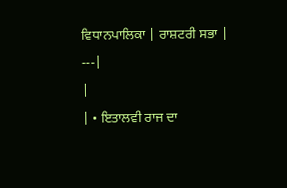ਵਿਧਾਨਪਾਲਿਕਾ | ਰਾਸ਼ਟਰੀ ਸਭਾ |
---|
|
| • ਇਤਾਲਵੀ ਰਾਜ ਦਾ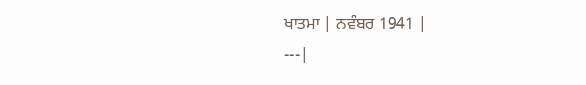ਖਾਤਮਾ | ਨਵੰਬਰ 1941 |
---|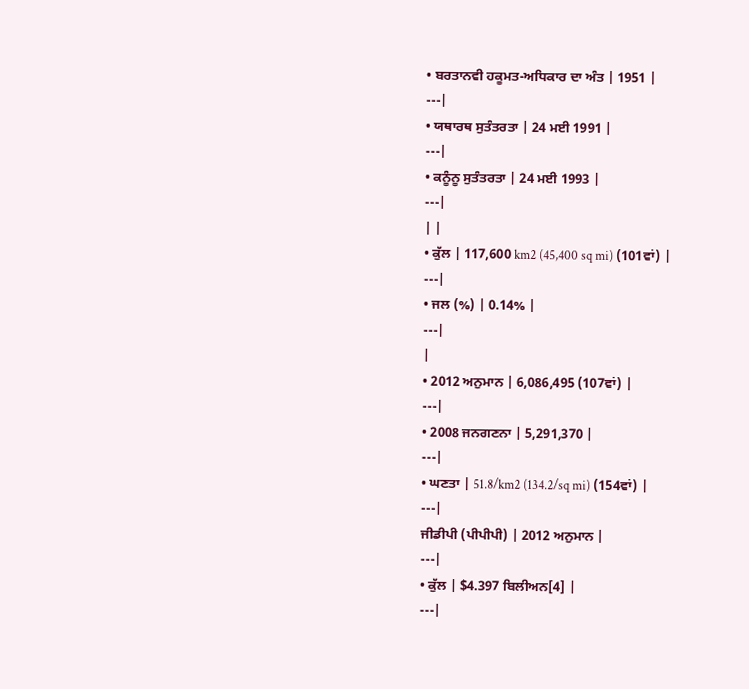• ਬਰਤਾਨਵੀ ਹਕੂਮਤ-ਅਧਿਕਾਰ ਦਾ ਅੰਤ | 1951 |
---|
• ਯਥਾਰਥ ਸੁਤੰਤਰਤਾ | 24 ਮਈ 1991 |
---|
• ਕਨੂੰਨੂ ਸੁਤੰਤਰਤਾ | 24 ਮਈ 1993 |
---|
| |
• ਕੁੱਲ | 117,600 km2 (45,400 sq mi) (101ਵਾਂ) |
---|
• ਜਲ (%) | 0.14% |
---|
|
• 2012 ਅਨੁਮਾਨ | 6,086,495 (107ਵਾਂ) |
---|
• 2008 ਜਨਗਣਨਾ | 5,291,370 |
---|
• ਘਣਤਾ | 51.8/km2 (134.2/sq mi) (154ਵਾਂ) |
---|
ਜੀਡੀਪੀ (ਪੀਪੀਪੀ) | 2012 ਅਨੁਮਾਨ |
---|
• ਕੁੱਲ | $4.397 ਬਿਲੀਅਨ[4] |
---|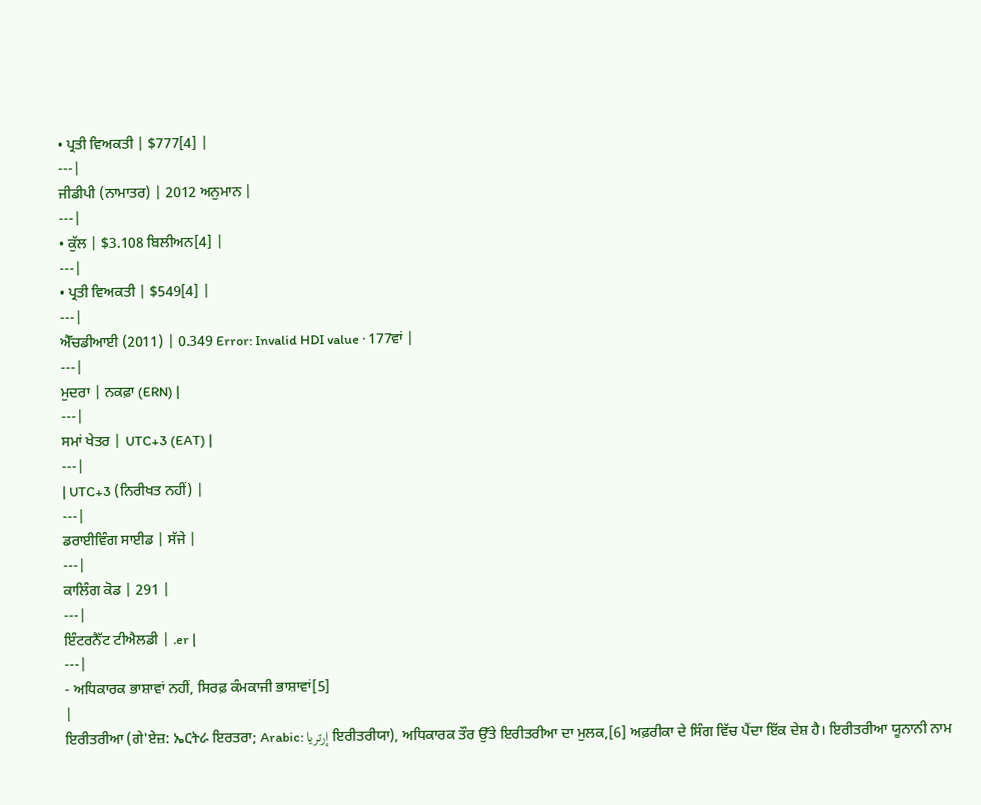• ਪ੍ਰਤੀ ਵਿਅਕਤੀ | $777[4] |
---|
ਜੀਡੀਪੀ (ਨਾਮਾਤਰ) | 2012 ਅਨੁਮਾਨ |
---|
• ਕੁੱਲ | $3.108 ਬਿਲੀਅਨ[4] |
---|
• ਪ੍ਰਤੀ ਵਿਅਕਤੀ | $549[4] |
---|
ਐੱਚਡੀਆਈ (2011) | 0.349 Error: Invalid HDI value · 177ਵਾਂ |
---|
ਮੁਦਰਾ | ਨਕਫ਼ਾ (ERN) |
---|
ਸਮਾਂ ਖੇਤਰ | UTC+3 (EAT) |
---|
| UTC+3 (ਨਿਰੀਖਤ ਨਹੀਂ) |
---|
ਡਰਾਈਵਿੰਗ ਸਾਈਡ | ਸੱਜੇ |
---|
ਕਾਲਿੰਗ ਕੋਡ | 291 |
---|
ਇੰਟਰਨੈੱਟ ਟੀਐਲਡੀ | .er |
---|
- ਅਧਿਕਾਰਕ ਭਾਸ਼ਾਵਾਂ ਨਹੀਂ, ਸਿਰਫ਼ ਕੰਮਕਾਜੀ ਭਾਸ਼ਾਵਾਂ[5]
|
ਇਰੀਤਰੀਆ (ਗੇ'ਏਜ਼: ኤርትራ ਇਰਤਰਾ; Arabic: إرتريا ਇਰੀਤਰੀਯਾ), ਅਧਿਕਾਰਕ ਤੌਰ ਉੱਤੇ ਇਰੀਤਰੀਆ ਦਾ ਮੁਲਕ,[6] ਅਫ਼ਰੀਕਾ ਦੇ ਸਿੰਗ ਵਿੱਚ ਪੈਂਦਾ ਇੱਕ ਦੇਸ਼ ਹੈ। ਇਰੀਤਰੀਆ ਯੂਨਾਨੀ ਨਾਮ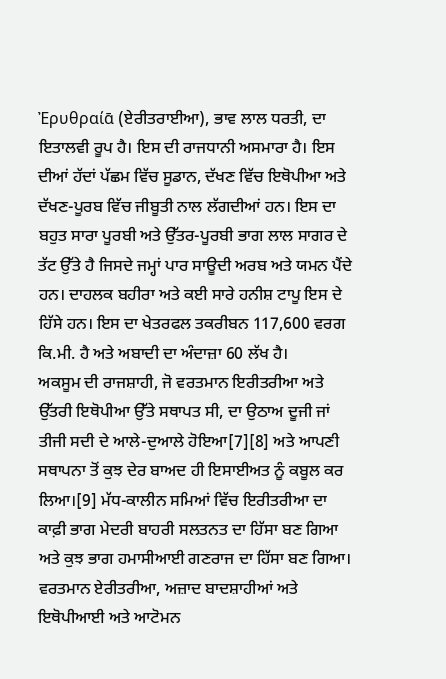Ἐρυθραίᾱ (ਏਰੀਤਰਾਈਆ), ਭਾਵ ਲਾਲ ਧਰਤੀ, ਦਾ ਇਤਾਲਵੀ ਰੂਪ ਹੈ। ਇਸ ਦੀ ਰਾਜਧਾਨੀ ਅਸਮਾਰਾ ਹੈ। ਇਸ ਦੀਆਂ ਹੱਦਾਂ ਪੱਛਮ ਵਿੱਚ ਸੂਡਾਨ, ਦੱਖਣ ਵਿੱਚ ਇਥੋਪੀਆ ਅਤੇ ਦੱਖਣ-ਪੂਰਬ ਵਿੱਚ ਜੀਬੂਤੀ ਨਾਲ ਲੱਗਦੀਆਂ ਹਨ। ਇਸ ਦਾ ਬਹੁਤ ਸਾਰਾ ਪੂਰਬੀ ਅਤੇ ਉੱਤਰ-ਪੂਰਬੀ ਭਾਗ ਲਾਲ ਸਾਗਰ ਦੇ ਤੱਟ ਉੱਤੇ ਹੈ ਜਿਸਦੇ ਜਮ੍ਹਾਂ ਪਾਰ ਸਾਊਦੀ ਅਰਬ ਅਤੇ ਯਮਨ ਪੈਂਦੇ ਹਨ। ਦਾਹਲਕ ਬਹੀਰਾ ਅਤੇ ਕਈ ਸਾਰੇ ਹਨੀਸ਼ ਟਾਪੂ ਇਸ ਦੇ ਹਿੱਸੇ ਹਨ। ਇਸ ਦਾ ਖੇਤਰਫਲ ਤਕਰੀਬਨ 117,600 ਵਰਗ ਕਿ.ਮੀ. ਹੈ ਅਤੇ ਅਬਾਦੀ ਦਾ ਅੰਦਾਜ਼ਾ 60 ਲੱਖ ਹੈ।
ਅਕਸੂਮ ਦੀ ਰਾਜਸ਼ਾਹੀ, ਜੋ ਵਰਤਮਾਨ ਇਰੀਤਰੀਆ ਅਤੇ ਉੱਤਰੀ ਇਥੋਪੀਆ ਉੱਤੇ ਸਥਾਪਤ ਸੀ, ਦਾ ਉਠਾਅ ਦੂਜੀ ਜਾਂ ਤੀਜੀ ਸਦੀ ਦੇ ਆਲੇ-ਦੁਆਲੇ ਹੋਇਆ[7][8] ਅਤੇ ਆਪਣੀ ਸਥਾਪਨਾ ਤੋਂ ਕੁਝ ਦੇਰ ਬਾਅਦ ਹੀ ਇਸਾਈਅਤ ਨੂੰ ਕਬੂਲ ਕਰ ਲਿਆ।[9] ਮੱਧ-ਕਾਲੀਨ ਸਮਿਆਂ ਵਿੱਚ ਇਰੀਤਰੀਆ ਦਾ ਕਾਫ਼ੀ ਭਾਗ ਮੇਦਰੀ ਬਾਹਰੀ ਸਲਤਨਤ ਦਾ ਹਿੱਸਾ ਬਣ ਗਿਆ ਅਤੇ ਕੁਝ ਭਾਗ ਹਮਾਸੀਆਈ ਗਣਰਾਜ ਦਾ ਹਿੱਸਾ ਬਣ ਗਿਆ। ਵਰਤਮਾਨ ਏਰੀਤਰੀਆ, ਅਜ਼ਾਦ ਬਾਦਸ਼ਾਹੀਆਂ ਅਤੇ ਇਥੋਪੀਆਈ ਅਤੇ ਆਟੋਮਨ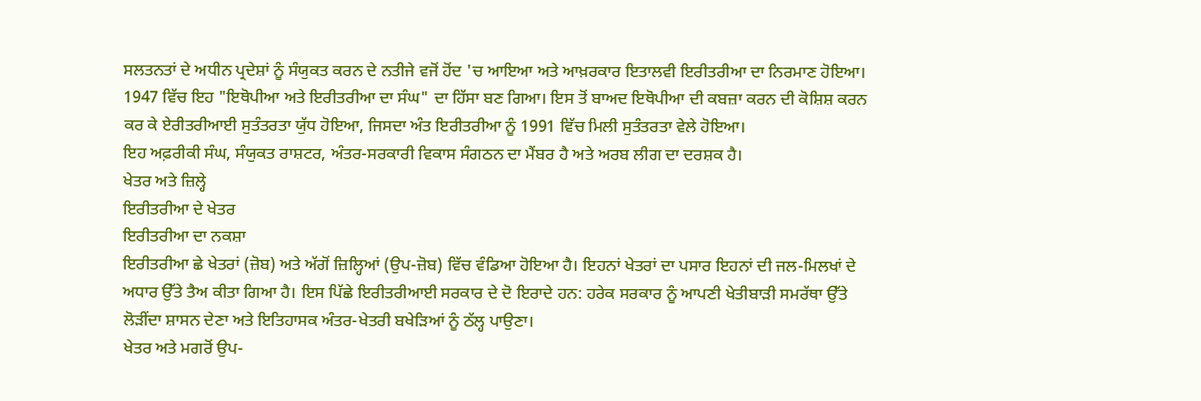ਸਲਤਨਤਾਂ ਦੇ ਅਧੀਨ ਪ੍ਰਦੇਸ਼ਾਂ ਨੂੰ ਸੰਯੁਕਤ ਕਰਨ ਦੇ ਨਤੀਜੇ ਵਜੋਂ ਹੋਂਦ 'ਚ ਆਇਆ ਅਤੇ ਆਖ਼ਰਕਾਰ ਇਤਾਲਵੀ ਇਰੀਤਰੀਆ ਦਾ ਨਿਰਮਾਣ ਹੋਇਆ। 1947 ਵਿੱਚ ਇਹ "ਇਥੋਪੀਆ ਅਤੇ ਇਰੀਤਰੀਆ ਦਾ ਸੰਘ" ਦਾ ਹਿੱਸਾ ਬਣ ਗਿਆ। ਇਸ ਤੋਂ ਬਾਅਦ ਇਥੋਪੀਆ ਦੀ ਕਬਜ਼ਾ ਕਰਨ ਦੀ ਕੋਸ਼ਿਸ਼ ਕਰਨ ਕਰ ਕੇ ਏਰੀਤਰੀਆਈ ਸੁਤੰਤਰਤਾ ਯੁੱਧ ਹੋਇਆ, ਜਿਸਦਾ ਅੰਤ ਇਰੀਤਰੀਆ ਨੂੰ 1991 ਵਿੱਚ ਮਿਲੀ ਸੁਤੰਤਰਤਾ ਵੇਲੇ ਹੋਇਆ।
ਇਹ ਅਫ਼ਰੀਕੀ ਸੰਘ, ਸੰਯੁਕਤ ਰਾਸ਼ਟਰ, ਅੰਤਰ-ਸਰਕਾਰੀ ਵਿਕਾਸ ਸੰਗਠਨ ਦਾ ਮੈਂਬਰ ਹੈ ਅਤੇ ਅਰਬ ਲੀਗ ਦਾ ਦਰਸ਼ਕ ਹੈ।
ਖੇਤਰ ਅਤੇ ਜ਼ਿਲ੍ਹੇ
ਇਰੀਤਰੀਆ ਦੇ ਖੇਤਰ
ਇਰੀਤਰੀਆ ਦਾ ਨਕਸ਼ਾ
ਇਰੀਤਰੀਆ ਛੇ ਖੇਤਰਾਂ (ਜ਼ੋਬ) ਅਤੇ ਅੱਗੋਂ ਜ਼ਿਲ੍ਹਿਆਂ (ਉਪ-ਜ਼ੋਬ) ਵਿੱਚ ਵੰਡਿਆ ਹੋਇਆ ਹੈ। ਇਹਨਾਂ ਖੇਤਰਾਂ ਦਾ ਪਸਾਰ ਇਹਨਾਂ ਦੀ ਜਲ-ਮਿਲਖਾਂ ਦੇ ਅਧਾਰ ਉੱਤੇ ਤੈਅ ਕੀਤਾ ਗਿਆ ਹੈ। ਇਸ ਪਿੱਛੇ ਇਰੀਤਰੀਆਈ ਸਰਕਾਰ ਦੇ ਦੋ ਇਰਾਦੇ ਹਨ: ਹਰੇਕ ਸਰਕਾਰ ਨੂੰ ਆਪਣੀ ਖੇਤੀਬਾੜੀ ਸਮਰੱਥਾ ਉੱਤੇ ਲੋੜੀਂਦਾ ਸ਼ਾਸਨ ਦੇਣਾ ਅਤੇ ਇਤਿਹਾਸਕ ਅੰਤਰ-ਖੇਤਰੀ ਬਖੇੜਿਆਂ ਨੂੰ ਠੱਲ੍ਹ ਪਾਉਣਾ।
ਖੇਤਰ ਅਤੇ ਮਗਰੋਂ ਉਪ-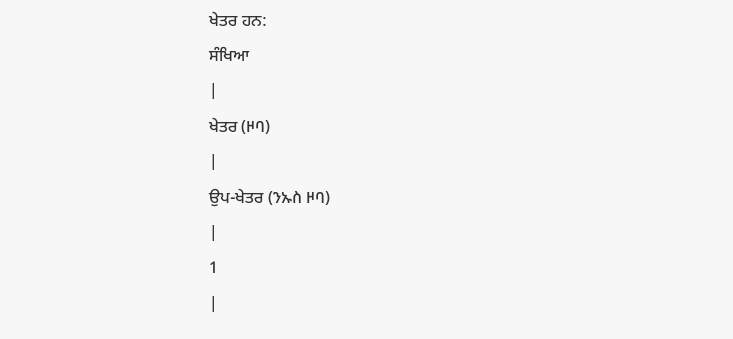ਖੇਤਰ ਹਨ:
ਸੰਖਿਆ
|
ਖੇਤਰ (ዞባ)
|
ਉਪ-ਖੇਤਰ (ንኡስ ዞባ)
|
1
|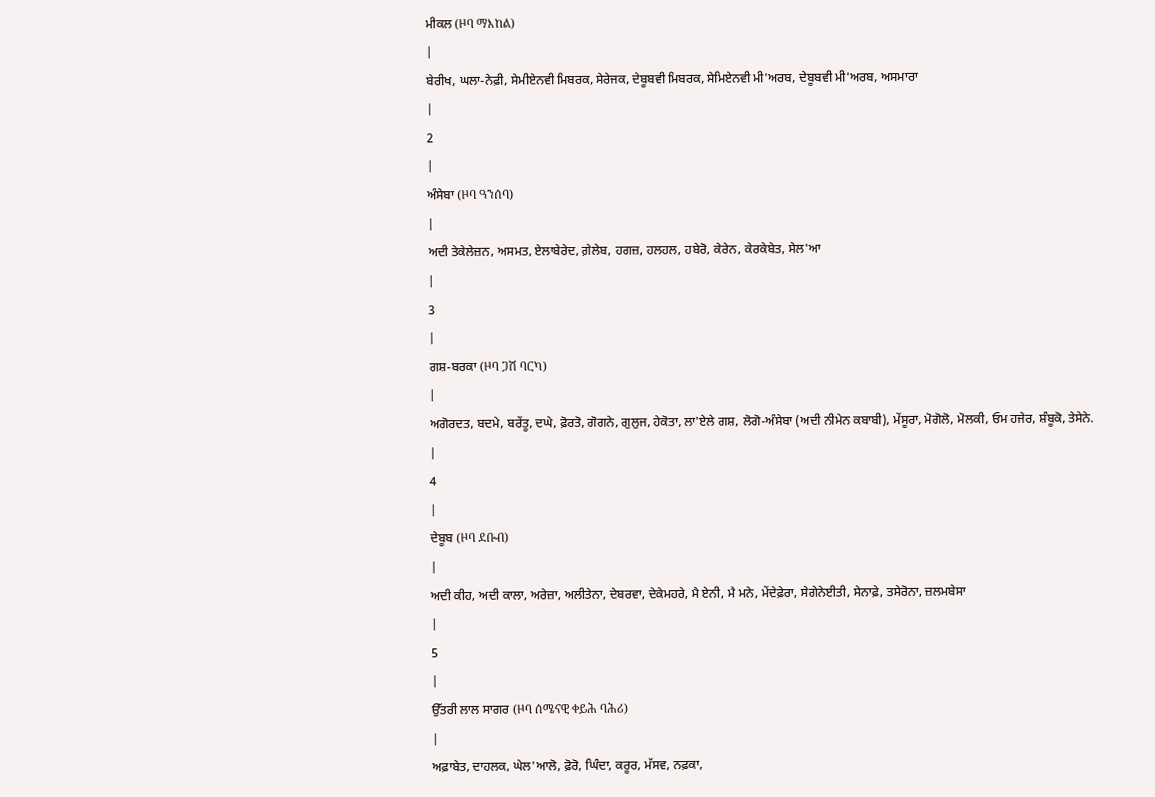ਮੀਕਲ (ዞባ ማእከል)
|
ਬੇਰੀਖ, ਘਲਾ-ਨੇਫ਼ੀ, ਸੇਮੀਏਨਵੀ ਮਿਬਰਕ, ਸੇਰੇਜਕ, ਦੇਬੂਬਵੀ ਮਿਬਰਕ, ਸੇਮਿਏਨਵੀ ਮੀ'ਅਰਬ, ਦੇਬੂਬਵੀ ਮੀ'ਅਰਬ, ਅਸਮਾਰਾ
|
2
|
ਅੰਸੇਬਾ (ዞባ ዓንሰባ)
|
ਅਦੀ ਤੇਕੇਲੇਜ਼ਨ, ਅਸਮਤ, ਏਲਾਬੇਰੇਦ, ਗ਼ੇਲੇਬ, ਹਗਜ਼, ਹਲਹਲ, ਹਬੇਰੋ, ਕੇਰੇਨ, ਕੇਰਕੇਬੇਤ, ਸੇਲ'ਆ
|
3
|
ਗਸ਼-ਬਰਕਾ (ዞባ ጋሽ ባርካ)
|
ਅਗੋਰਦਤ, ਬਦਮੇ, ਬਰੇਂਤੂ, ਦਘੇ, ਫ਼ੋਰਤੋ, ਗੋਗਨੇ, ਗੁਲੁਜ, ਹੇਕੋਤਾ, ਲਾ'ਏਲੇ ਗਸ਼, ਲੋਗੋ-ਅੰਸੇਬਾ (ਅਦੀ ਨੀਮੇਨ ਕਬਾਬੀ), ਮੇਂਸੂਰਾ, ਮੋਗੋਲੋ, ਮੋਲਕੀ, ਓਮ ਹਜੇਰ, ਸ਼ੰਬੂਕੋ, ਤੇਸੇਨੇ.
|
4
|
ਦੇਬੂਬ (ዞባ ደቡብ)
|
ਅਦੀ ਕੀਹ, ਅਦੀ ਕਾਲਾ, ਅਰੇਜ਼ਾ, ਅਲੀਤੇਨਾ, ਦੇਬਰਵਾ, ਦੇਕੇਮਹਰੇ, ਮੈ ਏਨੀ, ਮੈ ਮਨੇ, ਮੇਂਦੇਫ਼ੇਰਾ, ਸੇਗੇਨੇਈਤੀ, ਸੇਨਾਫ਼ੇ, ਤਸੇਰੋਨਾ, ਜ਼ਲਮਬੇਸਾ
|
5
|
ਉੱਤਰੀ ਲਾਲ ਸਾਗਰ (ዞባ ሰሜናዊ ቀይሕ ባሕሪ)
|
ਅਫ਼ਾਬੇਤ, ਦਾਹਲਕ, ਘੇਲ'ਆਲੋ, ਫ਼ੋਰੋ, ਘਿੰਦਾ, ਕਰੂਰ, ਮੱਸਵ, ਨਫ਼ਕਾ,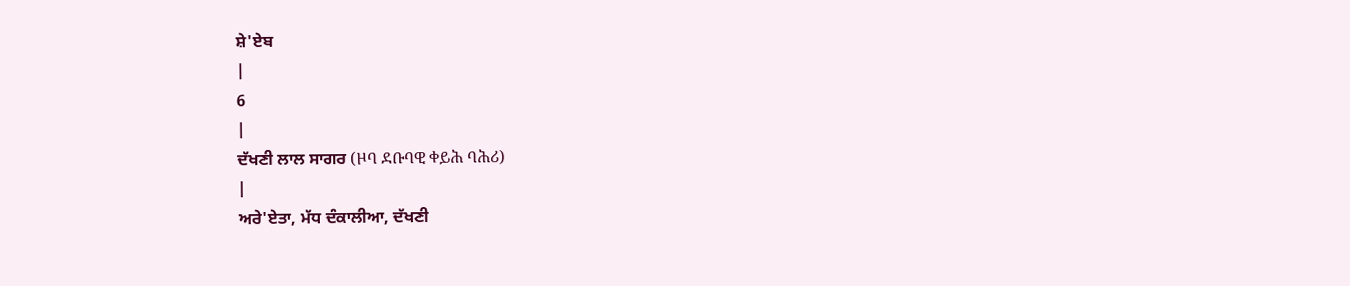ਸ਼ੇ'ਏਬ
|
6
|
ਦੱਖਣੀ ਲਾਲ ਸਾਗਰ (ዞባ ደቡባዊ ቀይሕ ባሕሪ)
|
ਅਰੇ'ਏਤਾ, ਮੱਧ ਦੰਕਾਲੀਆ, ਦੱਖਣੀ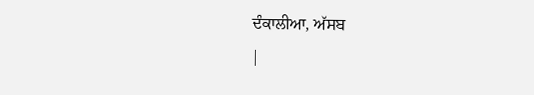ਦੰਕਾਲੀਆ, ਅੱਸਬ
|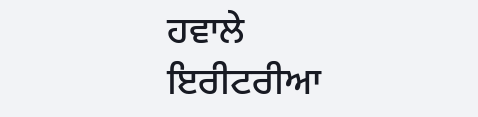ਹਵਾਲੇ
ਇਰੀਟਰੀਆ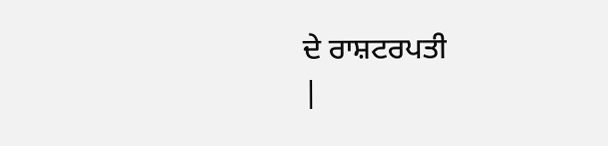ਦੇ ਰਾਸ਼ਟਰਪਤੀ
|